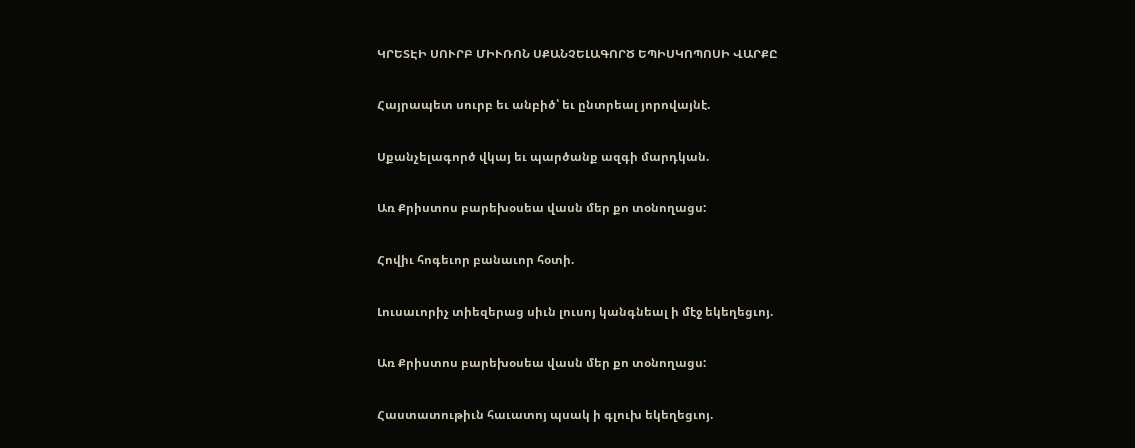ԿՐԵՏԷԻ ՍՈՒՐԲ ՄԻՒՌՈՆ ՍՔԱՆՉԵԼԱԳՈՐԾ ԵՊԻՍԿՈՊՈՍԻ ՎԱՐՔԸ

Հայրապետ սուրբ եւ անբիծ՝ եւ ընտրեալ յորովայնէ.

Սքանչելագործ վկայ եւ պարծանք ազգի մարդկան.

Առ Քրիստոս բարեխօսեա վասն մեր քո տօնողացս:

Հովիւ հոգեւոր բանաւոր հօտի.

Լուսաւորիչ տիեզերաց սիւն լուսոյ կանգնեալ ի մէջ եկեղեցւոյ.

Առ Քրիստոս բարեխօսեա վասն մեր քո տօնողացս:

Հաստատութիւն հաւատոյ պսակ ի գլուխ եկեղեցւոյ.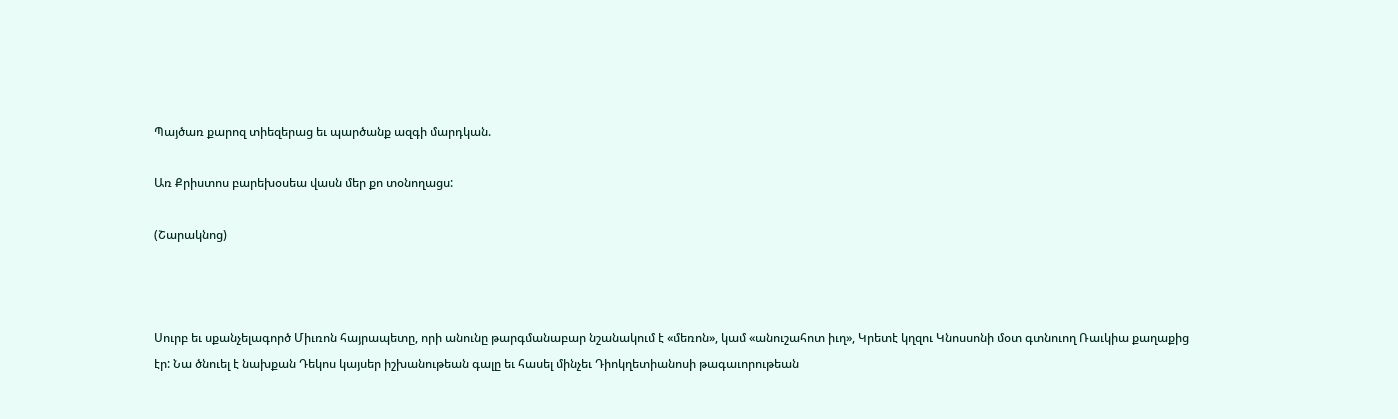Պայծառ քարոզ տիեզերաց եւ պարծանք ազգի մարդկան.

Առ Քրիստոս բարեխօսեա վասն մեր քո տօնողացս:

(Շարակնոց)



Սուրբ եւ սքանչելագործ Միւռոն հայրապետը, որի անունը թարգմանաբար նշանակում է «մեռոն», կամ «անուշահոտ իւղ», Կրետէ կղզու Կնոսսոնի մօտ գտնուող Ռաւկիա քաղաքից էր: Նա ծնուել է նախքան Դեկոս կայսեր իշխանութեան գալը եւ հասել մինչեւ Դիոկղետիանոսի թագաւորութեան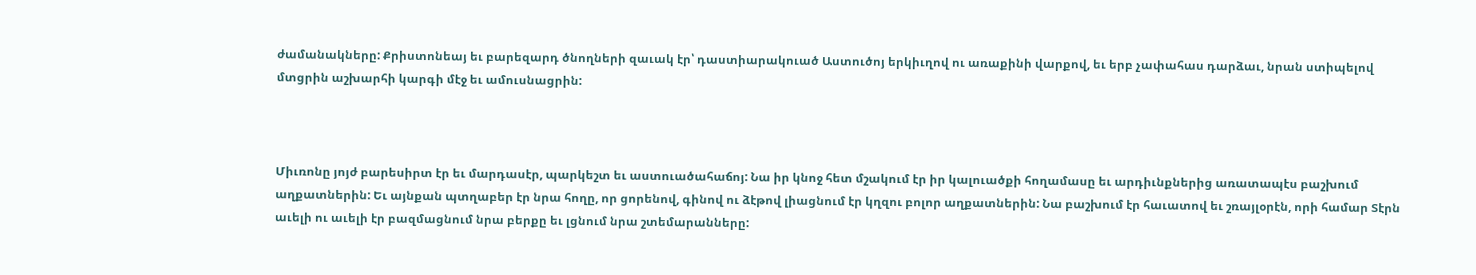ժամանակները: Քրիստոնեայ եւ բարեզարդ ծնողների զաւակ էր՝ դաստիարակուած Աստուծոյ երկիւղով ու առաքինի վարքով, եւ երբ չափահաս դարձաւ, նրան ստիպելով մտցրին աշխարհի կարգի մէջ եւ ամուսնացրին:



Միւռոնը յոյժ բարեսիրտ էր եւ մարդասէր, պարկեշտ եւ աստուածահաճոյ: Նա իր կնոջ հետ մշակում էր իր կալուածքի հողամասը եւ արդիւնքներից առատապէս բաշխում աղքատներին: Եւ այնքան պտղաբեր էր նրա հողը, որ ցորենով, գինով ու ձէթով լիացնում էր կղզու բոլոր աղքատներին: Նա բաշխում էր հաւատով եւ շռայլօրէն, որի համար Տէրն աւելի ու աւելի էր բազմացնում նրա բերքը եւ լցնում նրա շտեմարանները: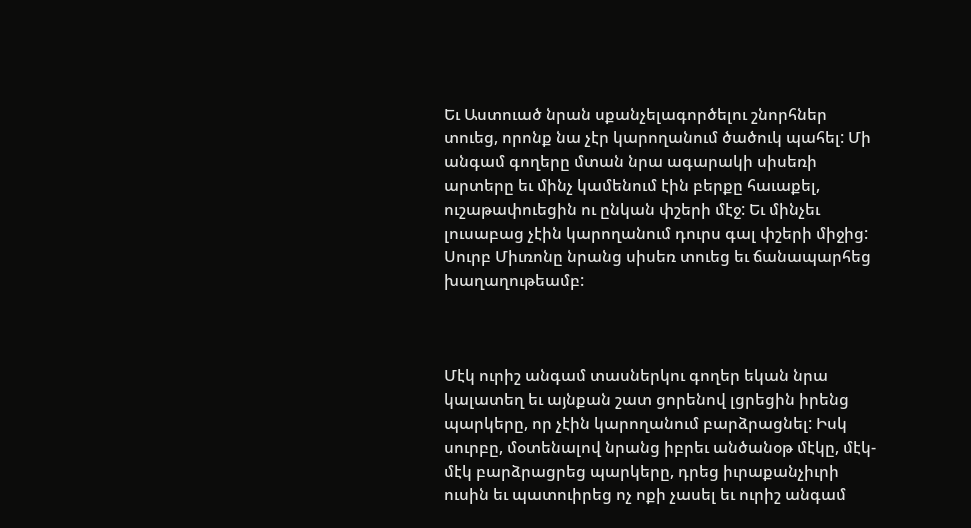Եւ Աստուած նրան սքանչելագործելու շնորհներ տուեց, որոնք նա չէր կարողանում ծածուկ պահել: Մի անգամ գողերը մտան նրա ագարակի սիսեռի արտերը եւ մինչ կամենում էին բերքը հաւաքել, ուշաթափուեցին ու ընկան փշերի մէջ: Եւ մինչեւ լուսաբաց չէին կարողանում դուրս գալ փշերի միջից: Սուրբ Միւռոնը նրանց սիսեռ տուեց եւ ճանապարհեց խաղաղութեամբ:



Մէկ ուրիշ անգամ տասներկու գողեր եկան նրա կալատեղ եւ այնքան շատ ցորենով լցրեցին իրենց պարկերը, որ չէին կարողանում բարձրացնել: Իսկ սուրբը, մօտենալով նրանց իբրեւ անծանօթ մէկը, մէկ-մէկ բարձրացրեց պարկերը, դրեց իւրաքանչիւրի ուսին եւ պատուիրեց ոչ ոքի չասել եւ ուրիշ անգամ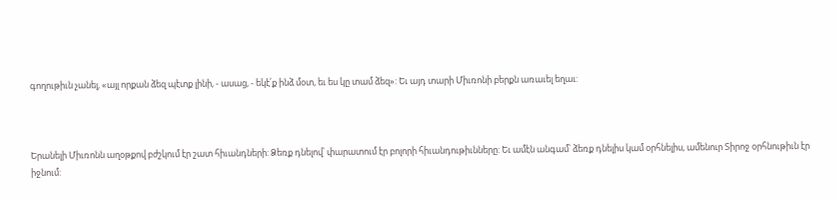գողութիւն չանել, «այլ որքան ձեզ պէտք լինի, - ասաց, - եկէ՛ք ինձ մօտ, եւ ես կը տամ ձեզ»: Եւ այդ տարի Միւռոնի բերքն առաւել եղաւ:



Երանելի Միւռոնն աղօթքով բժշկում էր շատ հիւանդների: Ձեռք դնելով՝ փարատում էր բոլորի հիւանդութիւնները: Եւ ամէն անգամ՝ ձեռք դնելիս կամ օրհնելիս, ամենուր Տիրոջ օրհնութիւն էր իջնում: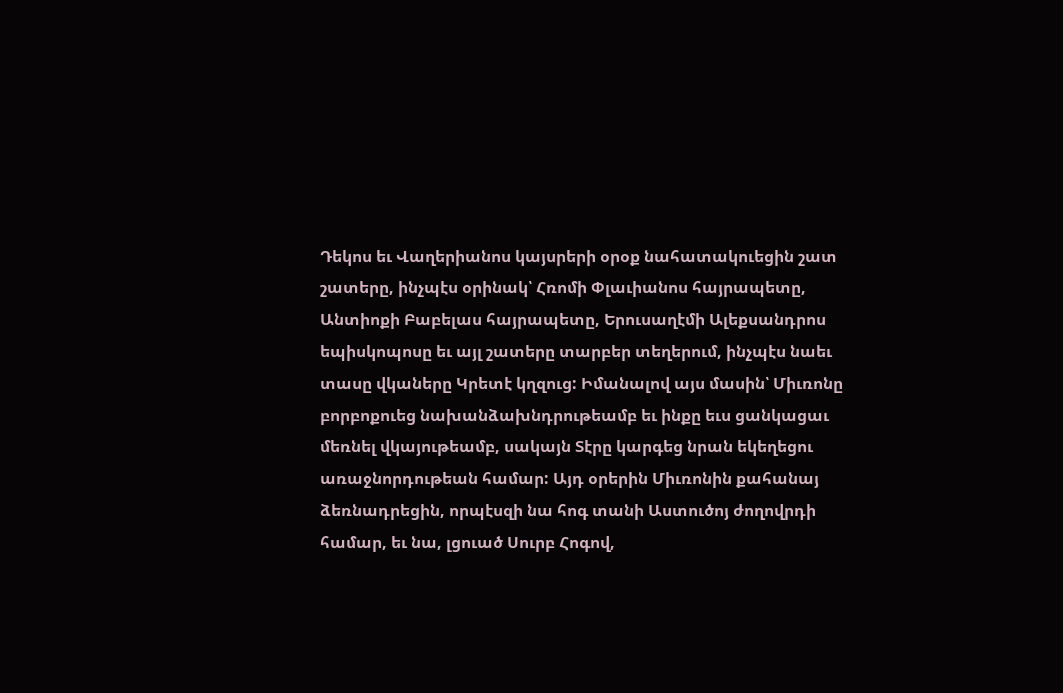Դեկոս եւ Վաղերիանոս կայսրերի օրօք նահատակուեցին շատ շատերը, ինչպէս օրինակ՝ Հռոմի Փլաւիանոս հայրապետը, Անտիոքի Բաբելաս հայրապետը, Երուսաղէմի Ալեքսանդրոս եպիսկոպոսը եւ այլ շատերը տարբեր տեղերում, ինչպէս նաեւ տասը վկաները Կրետէ կղզուց: Իմանալով այս մասին՝ Միւռոնը բորբոքուեց նախանձախնդրութեամբ եւ ինքը եւս ցանկացաւ մեռնել վկայութեամբ, սակայն Տէրը կարգեց նրան եկեղեցու առաջնորդութեան համար: Այդ օրերին Միւռոնին քահանայ ձեռնադրեցին, որպէսզի նա հոգ տանի Աստուծոյ ժողովրդի համար, եւ նա, լցուած Սուրբ Հոգով,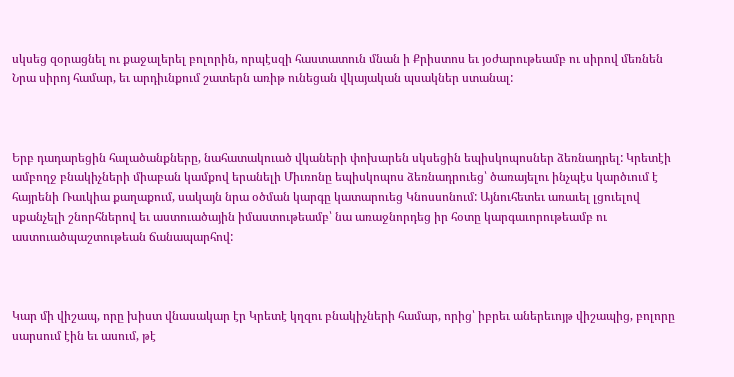սկսեց զօրացնել ու քաջալերել բոլորին, որպէսզի հաստատուն մնան ի Քրիստոս եւ յօժարութեամբ ու սիրով մեռնեն Նրա սիրոյ համար, եւ արդիւնքում շատերն առիթ ունեցան վկայական պսակներ ստանալ:



Երբ դադարեցին հալածանքները, նահատակուած վկաների փոխարեն սկսեցին եպիսկոպոսներ ձեռնադրել: Կրետէի ամբողջ բնակիչների միաբան կամքով երանելի Միւռոնը եպիսկոպոս ձեռնադրուեց՝ ծառայելու ինչպէս կարծւում է հայրենի Ռաւկիա քաղաքում, սակայն նրա օծման կարգը կատարուեց Կնոսսոնում: Այնուհետեւ առաւել լցուելով սքանչելի շնորհներով եւ աստուածային իմաստութեամբ՝ նա առաջնորդեց իր հօտը կարգաւորութեամբ ու աստուածպաշտութեան ճանապարհով:



Կար մի վիշապ, որը խիստ վնասակար էր Կրետէ կղզու բնակիչների համար, որից՝ իբրեւ աներեւոյթ վիշապից, բոլորը սարսում էին եւ ասում, թէ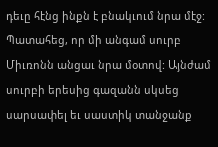դեւը հէնց ինքն է բնակւում նրա մէջ: Պատահեց, որ մի անգամ սուրբ Միւռոնն անցաւ նրա մօտով: Այնժամ սուրբի երեսից գազանն սկսեց սարսափել եւ սաստիկ տանջանք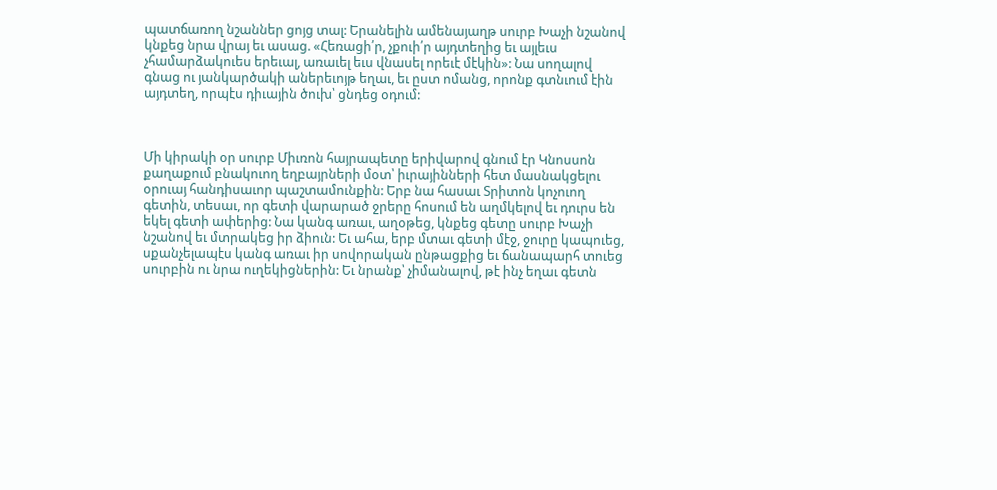պատճառող նշաններ ցոյց տալ: Երանելին ամենայաղթ սուրբ Խաչի նշանով կնքեց նրա վրայ եւ ասաց. «Հեռացի՛ր, չքուի՛ր այդտեղից եւ այլեւս չհամարձակուես երեւալ, առաւել եւս վնասել որեւէ մէկին»: Նա սողալով գնաց ու յանկարծակի աներեւոյթ եղաւ, եւ ըստ ոմանց, որոնք գտնւում էին այդտեղ, որպէս դիւային ծուխ՝ ցնդեց օդում:



Մի կիրակի օր սուրբ Միւռոն հայրապետը երիվարով գնում էր Կնոսսոն քաղաքում բնակուող եղբայրների մօտ՝ իւրայինների հետ մասնակցելու օրուայ հանդիսաւոր պաշտամունքին: Երբ նա հասաւ Տրիտոն կոչուող գետին, տեսաւ, որ գետի վարարած ջրերը հոսում են աղմկելով եւ դուրս են եկել գետի ափերից: Նա կանգ առաւ, աղօթեց, կնքեց գետը սուրբ Խաչի նշանով եւ մտրակեց իր ձիուն: Եւ ահա, երբ մտաւ գետի մէջ, ջուրը կապուեց, սքանչելապէս կանգ առաւ իր սովորական ընթացքից եւ ճանապարհ տուեց սուրբին ու նրա ուղեկիցներին: Եւ նրանք՝ չիմանալով, թէ ինչ եղաւ գետն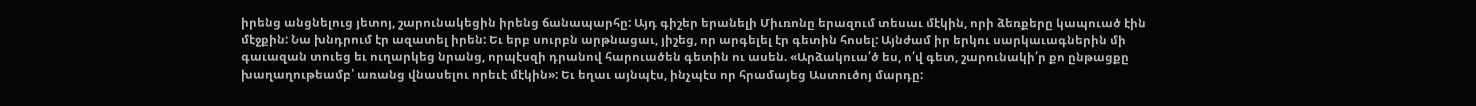իրենց անցնելուց յետոյ, շարունակեցին իրենց ճանապարհը: Այդ գիշեր երանելի Միւռոնը երազում տեսաւ մէկին, որի ձեռքերը կապուած էին մէջքին: Նա խնդրում էր ազատել իրեն: Եւ երբ սուրբն արթնացաւ, յիշեց, որ արգելել էր գետին հոսել: Այնժամ իր երկու սարկաւագներին մի գաւազան տուեց եւ ուղարկեց նրանց, որպէսզի դրանով հարուածեն գետին ու ասեն. «Արձակուա՛ծ ես, ո՛վ գետ, շարունակի՛ր քո ընթացքը խաղաղութեամբ՝ առանց վնասելու որեւէ մէկին»: Եւ եղաւ այնպէս, ինչպէս որ հրամայեց Աստուծոյ մարդը: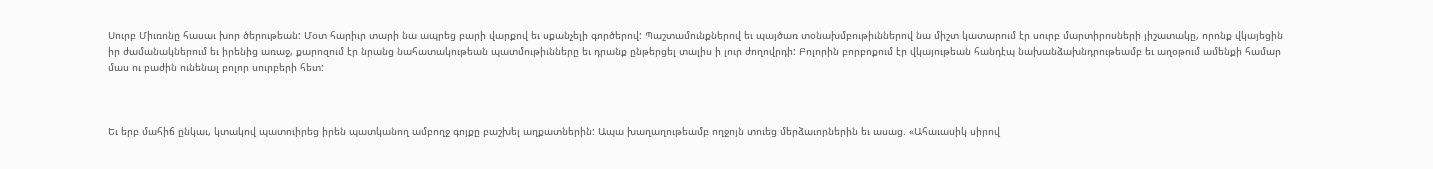Սուրբ Միւռոնը հասաւ խոր ծերութեան: Մօտ հարիւր տարի նա ապրեց բարի վարքով եւ սքանչելի գործերով: Պաշտամունքներով եւ պայծառ տօնախմբութիւններով նա միշտ կատարում էր սուրբ մարտիրոսների յիշատակը, որոնք վկայեցին իր ժամանակներում եւ իրենից առաջ, քարոզում էր նրանց նահատակութեան պատմութիւնները եւ դրանք ընթերցել տալիս ի լուր ժողովրդի: Բոլորին բորբոքում էր վկայութեան հանդէպ նախանձախնդրութեամբ եւ աղօթում ամենքի համար մաս ու բաժին ունենալ բոլոր սուրբերի հետ:



Եւ երբ մահիճ ընկաւ, կտակով պատուիրեց իրեն պատկանող ամբողջ գոյքը բաշխել աղքատներին: Ապա խաղաղութեամբ ողջոյն տուեց մերձաւորներին եւ ասաց. «Ահաւասիկ սիրով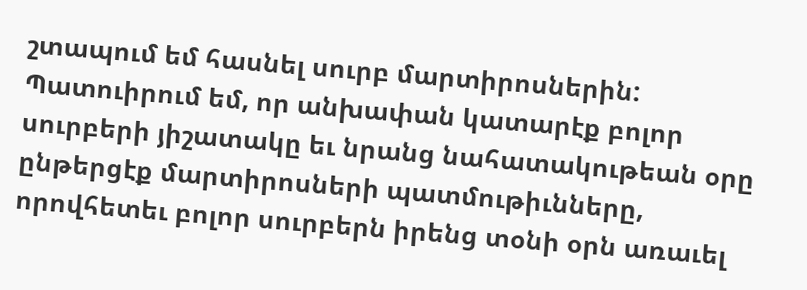շտապում եմ հասնել սուրբ մարտիրոսներին: Պատուիրում եմ, որ անխափան կատարէք բոլոր սուրբերի յիշատակը եւ նրանց նահատակութեան օրը ընթերցէք մարտիրոսների պատմութիւնները, որովհետեւ բոլոր սուրբերն իրենց տօնի օրն առաւել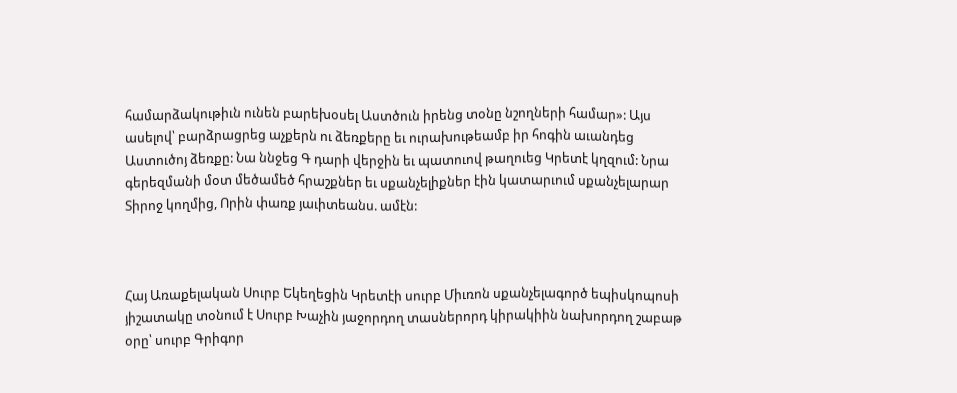համարձակութիւն ունեն բարեխօսել Աստծուն իրենց տօնը նշողների համար»: Այս ասելով՝ բարձրացրեց աչքերն ու ձեռքերը եւ ուրախութեամբ իր հոգին աւանդեց Աստուծոյ ձեռքը: Նա ննջեց Գ դարի վերջին եւ պատուով թաղուեց Կրետէ կղզում: Նրա գերեզմանի մօտ մեծամեծ հրաշքներ եւ սքանչելիքներ էին կատարւում սքանչելարար Տիրոջ կողմից, Որին փառք յաւիտեանս. ամէն:



Հայ Առաքելական Սուրբ Եկեղեցին Կրետէի սուրբ Միւռոն սքանչելագործ եպիսկոպոսի յիշատակը տօնում է Սուրբ Խաչին յաջորդող տասներորդ կիրակիին նախորդող շաբաթ օրը՝ սուրբ Գրիգոր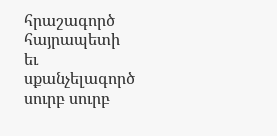հրաշագործ հայրապետի եւ սքանչելագործ սուրբ սուրբ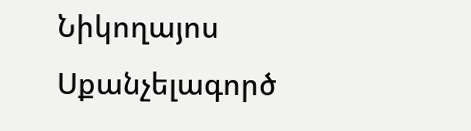Նիկողայոս Սքանչելագործ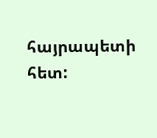հայրապետի հետ: